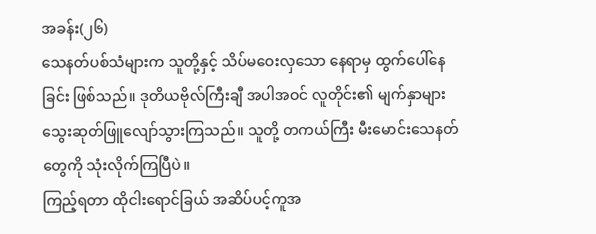အခန်း(၂၆)
သေနတ်ပစ်သံများက သူတို့နှင့် သိပ်မဝေးလှသော နေရာမှ ထွက်ပေါ်နေခြင်း ဖြစ်သည်။ ဒုတိယဗိုလ်ကြီးချီ အပါအဝင် လူတိုင်း၏ မျက်နှာများ သွေးဆုတ်ဖြူလျော်သွားကြသည်။ သူတို့ တကယ်ကြီး မီးမောင်းသေနတ်တွေကို သုံးလိုက်ကြပြီပဲ။
ကြည့်ရတာ ထိုငါးရောင်ခြယ် အဆိပ်ပင့်ကူအ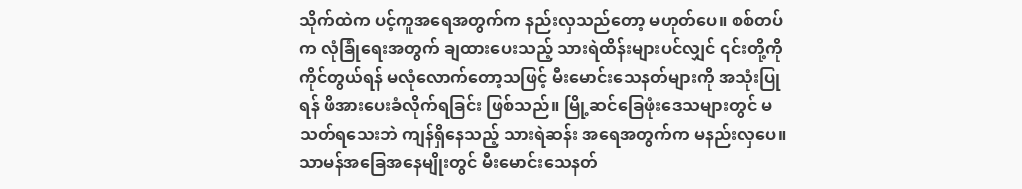သိုက်ထဲက ပင့်ကူအရေအတွက်က နည်းလှသည်တော့ မဟုတ်ပေ။ စစ်တပ်က လုံခြုံရေးအတွက် ချထားပေးသည့် သားရဲထိန်းများပင်လျှင် ၎င်းတို့ကို ကိုင်တွယ်ရန် မလုံလောက်တော့သဖြင့် မီးမောင်းသေနတ်များကို အသုံးပြုရန် ဖိအားပေးခံလိုက်ရခြင်း ဖြစ်သည်။ မြို့ဆင်ခြေဖုံးဒေသများတွင် မသတ်ရသေးဘဲ ကျန်ရှိနေသည့် သားရဲဆန်း အရေအတွက်က မနည်းလှပေ။ သာမန်အခြေအနေမျိုးတွင် မီးမောင်းသေနတ်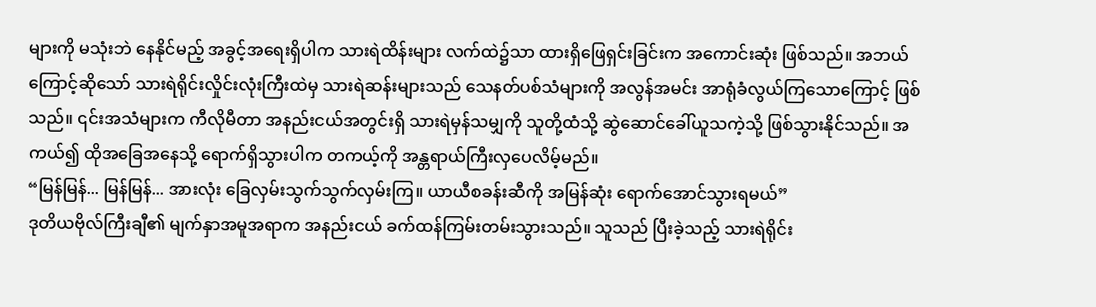များကို မသုံးဘဲ နေနိုင်မည့် အခွင့်အရေးရှိပါက သားရဲထိန်းများ လက်ထဲ၌သာ ထားရှိဖြေရှင်းခြင်းက အကောင်းဆုံး ဖြစ်သည်။ အဘယ်ကြောင့်ဆိုသော် သားရဲရိုင်းလှိုင်းလုံးကြီးထဲမှ သားရဲဆန်းများသည် သေနတ်ပစ်သံများကို အလွန်အမင်း အာရုံခံလွယ်ကြသောကြောင့် ဖြစ်သည်။ ၎င်းအသံများက ကီလိုမီတာ အနည်းငယ်အတွင်းရှိ သားရဲမှန်သမျှကို သူတို့ထံသို့ ဆွဲဆောင်ခေါ်ယူသကဲ့သို့ ဖြစ်သွားနိုင်သည်။ အကယ်၍ ထိုအခြေအနေသို့ ရောက်ရှိသွားပါက တကယ့်ကို အန္တရာယ်ကြီးလှပေလိမ့်မည်။
“မြန်မြန်... မြန်မြန်... အားလုံး ခြေလှမ်းသွက်သွက်လှမ်းကြ။ ယာယီစခန်းဆီကို အမြန်ဆုံး ရောက်အောင်သွားရမယ်”
ဒုတိယဗိုလ်ကြီးချီ၏ မျက်နှာအမူအရာက အနည်းငယ် ခက်ထန်ကြမ်းတမ်းသွားသည်။ သူသည် ပြီးခဲ့သည့် သားရဲရိုင်း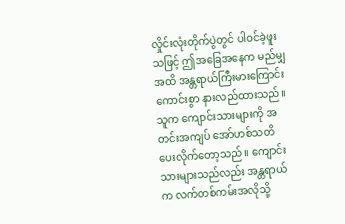လှိုင်းလုံးတိုက်ပွဲတွင် ပါဝင်ခဲ့ဖူးသဖြင့် ဤအခြေအနေက မည်မျှအထိ အန္တရာယ်ကြီးမားကြောင်း ကောင်းစွာ နားလည်ထားသည်။ သူက ကျောင်းသားများကို အတင်းအကျပ် အော်ဟစ်သတိပေးလိုက်တော့သည်။ ကျောင်းသားများသည်လည်း အန္တရာယ်က လက်တစ်ကမ်းအလိုသို့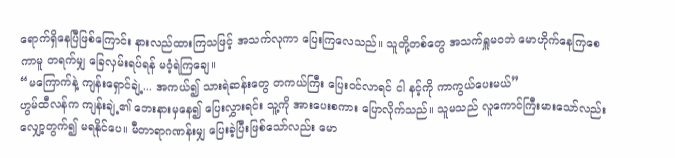ရောက်ရှိနေပြီဖြစ်ကြောင်း နားလည်ထားကြသဖြင့် အသက်လုကာ ပြေးကြလေသည်။ သူတို့တစ်တွေ အသက်ရှူမဝဘဲ မောဟိုက်နေကြစေကာမူ တရက်မျှ ခြေလှမ်းရပ်ရန် မဝံ့ရဲကြချေ။
“မကြောက်နဲ့ ကျန်းရှောင်ချဲ့... အကယ်၍ သားရဲဆန်းတွေ တကယ်ကြီး ပြေးဝင်လာရင် ငါ နင့်ကို ကာကွယ်ပေးမယ်”
ဟွမ်ထီလန်က ကျန်းချဲ့၏ ဘေးနားမှနေ၍ ပြေးလွှားရင်း သူ့ကို အားပေးစကား ပြောလိုက်သည်။ သူမသည် လူကောင်ကြီးမားသော်လည်း လျှော့တွက်၍ မရနိုင်ပေ။ မီတာရာဂဏန်းမျှ ပြေးခဲ့ပြီးဖြစ်သော်လည်း မော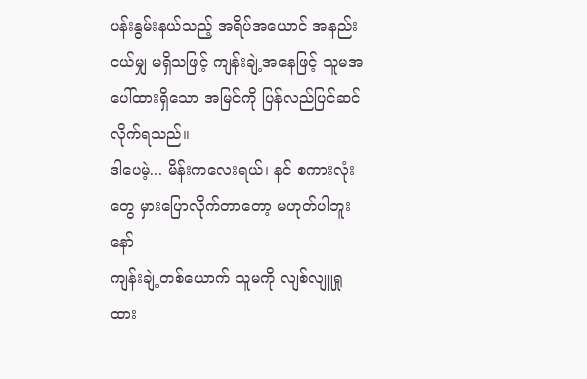ပန်းနွမ်းနယ်သည့် အရိပ်အယောင် အနည်းငယ်မျှ မရှိသဖြင့် ကျန်းချဲ့အနေဖြင့် သူမအပေါ်ထားရှိသော အမြင်ကို ပြန်လည်ပြင်ဆင်လိုက်ရသည်။
ဒါပေမဲ့... မိန်းကလေးရယ်၊ နင် စကားလုံးတွေ မှားပြောလိုက်တာတော့ မဟုတ်ပါဘူးနော်
ကျန်းချဲ့တစ်ယောက် သူမကို လျစ်လျူရှုထား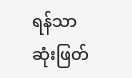ရန်သာ ဆုံးဖြတ်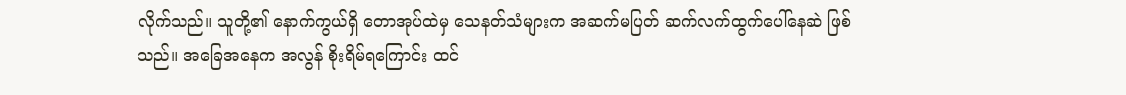လိုက်သည်။ သူတို့၏ နောက်ကွယ်ရှိ တောအုပ်ထဲမှ သေနတ်သံများက အဆက်မပြတ် ဆက်လက်ထွက်ပေါ်နေဆဲ ဖြစ်သည်။ အခြေအနေက အလွန် စိုးရိမ်ရကြောင်း ထင်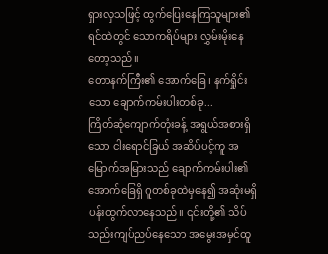ရှားလှသဖြင့် ထွက်ပြေးနေကြသူများ၏ ရင်ထဲတွင် သောကရိပ်များ လွှမ်းမိုးနေတော့သည်။
တောနက်ကြီး၏ အောက်ခြေ၊ နက်ရှိုင်းသော ချောက်ကမ်းပါးတစ်ခု...
ကြိတ်ဆုံကျောက်တုံးခန့် အရွယ်အစားရှိသော ငါးရောင်ခြယ် အဆိပ်ပင့်ကူ အမြောက်အမြားသည် ချောက်ကမ်းပါး၏ အောက်ခြေရှိ ဂူတစ်ခုထဲမှနေ၍ အဆုံးမရှိ ပန်းထွက်လာနေသည်။ ၎င်းတို့၏ သိပ်သည်းကျပ်ညပ်နေသော အမွေးအမှင်ထူ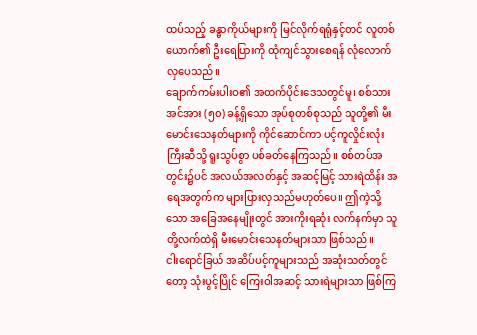ထပ်သည့် ခန္ဓာကိုယ်များကို မြင်လိုက်ရရုံနှင့်တင် လူတစ်ယောက်၏ ဦးရေပြားကို ထုံကျင်သွားစေရန် လုံလောက်လှပေသည်။
ချောက်ကမ်းပါးဝ၏ အထက်ပိုင်းဒေသတွင်မူ၊ စစ်သားအင်အား (၅၀) ခန့်ရှိသော အုပ်စုတစ်စုသည် သူတို့၏ မီးမောင်းသေနတ်များကို ကိုင်ဆောင်ကာ ပင့်ကူလှိုင်းလုံးကြီးဆီသို့ ရူးသွပ်စွာ ပစ်ခတ်နေကြသည်။ စစ်တပ်အတွင်း၌ပင် အလယ်အလတ်နှင့် အဆင့်မြင့် သားရဲထိန်း အရေအတွက်က များပြားလှသည်မဟုတ်ပေ။ ဤကဲ့သို့သော အခြေအနေမျိုးတွင် အားကိုးရဆုံး လက်နက်မှာ သူတို့လက်ထဲရှိ မီးမောင်းသေနတ်များသာ ဖြစ်သည်။
ငါးရောင်ခြယ် အဆိပ်ပင့်ကူများသည် အဆုံးသတ်တွင်တော့ သုံးပွင့်ပြိုင် ကြေးဝါအဆင့် သားရဲများသာ ဖြစ်ကြ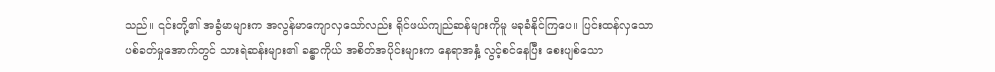သည်။ ၎င်းတို့၏ အခွံမာများက အလွန်မာကျောလှသော်လည်း ရိုင်ဖယ်ကျည်ဆန်များကိုမူ မခုခံနိုင်ကြပေ။ ပြင်းထန်လှသော ပစ်ခတ်မှုအောက်တွင် သားရဲဆန်းများ၏ ခန္ဓာကိုယ် အစိတ်အပိုင်းများက နေရာအနှံ့ လွင့်စင်နေပြီး စေးပျစ်သော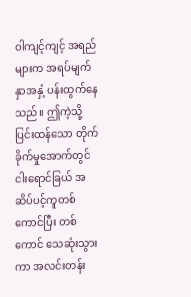ဝါကျင့်ကျင့် အရည်များက အရပ်မျက်နှာအနှံ့ ပန်းထွက်နေသည်။ ဤကဲ့သို့ ပြင်းထန်သော တိုက်ခိုက်မှုအောက်တွင် ငါးရောင်ခြယ် အဆိပ်ပင့်ကူတစ်ကောင်ပြီး တစ်ကောင် သေဆုံးသွားကာ အလင်းတန်း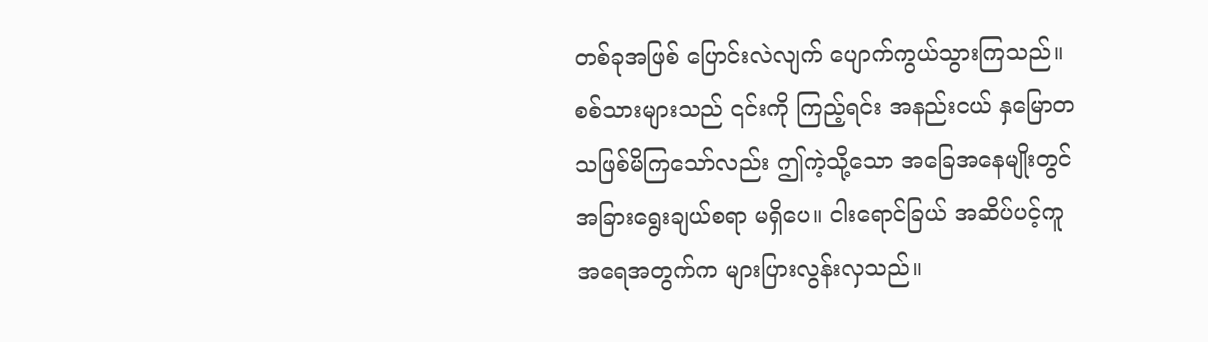တစ်ခုအဖြစ် ပြောင်းလဲလျက် ပျောက်ကွယ်သွားကြသည်။
စစ်သားများသည် ၎င်းကို ကြည့်ရင်း အနည်းငယ် နှမြောတသဖြစ်မိကြသော်လည်း ဤကဲ့သို့သော အခြေအနေမျိုးတွင် အခြားရွေးချယ်စရာ မရှိပေ။ ငါးရောင်ခြယ် အဆိပ်ပင့်ကူ အရေအတွက်က များပြားလွန်းလှသည်။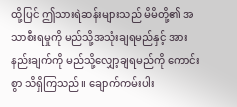ထို့ပြင် ဤသားရဲဆန်းများသည် မိမိတို့၏ အသာစီးရမှုကို မည်သို့အသုံးချရမည်နှင့် အားနည်းချက်ကို မည်သို့လျှော့ချရမည်ကို ကောင်းစွာ သိရှိကြသည်။ ချောက်ကမ်းပါး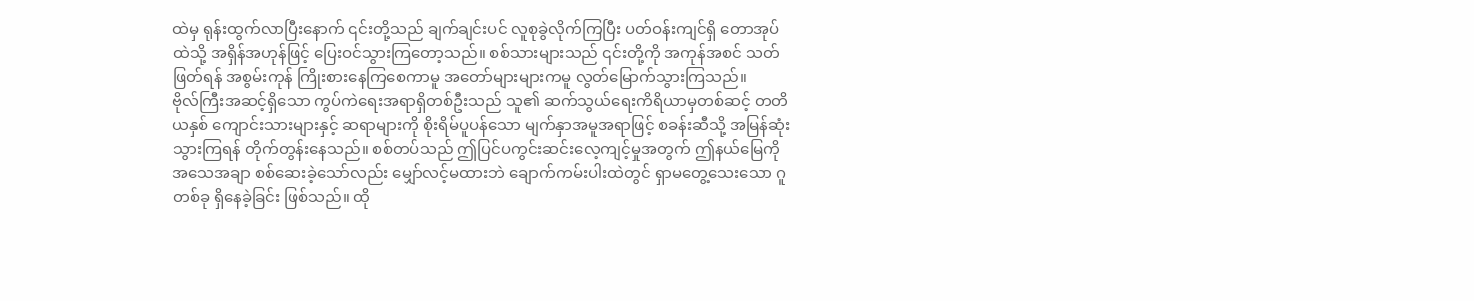ထဲမှ ရုန်းထွက်လာပြီးနောက် ၎င်းတို့သည် ချက်ချင်းပင် လူစုခွဲလိုက်ကြပြီး ပတ်ဝန်းကျင်ရှိ တောအုပ်ထဲသို့ အရှိန်အဟုန်ဖြင့် ပြေးဝင်သွားကြတော့သည်။ စစ်သားများသည် ၎င်းတို့ကို အကုန်အစင် သတ်ဖြတ်ရန် အစွမ်းကုန် ကြိုးစားနေကြစေကာမူ အတော်များများကမူ လွတ်မြောက်သွားကြသည်။
ဗိုလ်ကြီးအဆင့်ရှိသော ကွပ်ကဲရေးအရာရှိတစ်ဦးသည် သူ၏ ဆက်သွယ်ရေးကိရိယာမှတစ်ဆင့် တတိယနှစ် ကျောင်းသားများနှင့် ဆရာများကို စိုးရိမ်ပူပန်သော မျက်နှာအမူအရာဖြင့် စခန်းဆီသို့ အမြန်ဆုံး သွားကြရန် တိုက်တွန်းနေသည်။ စစ်တပ်သည် ဤပြင်ပကွင်းဆင်းလေ့ကျင့်မှုအတွက် ဤနယ်မြေကို အသေအချာ စစ်ဆေးခဲ့သော်လည်း မျှော်လင့်မထားဘဲ ချောက်ကမ်းပါးထဲတွင် ရှာမတွေ့သေးသော ဂူတစ်ခု ရှိနေခဲ့ခြင်း ဖြစ်သည်။ ထို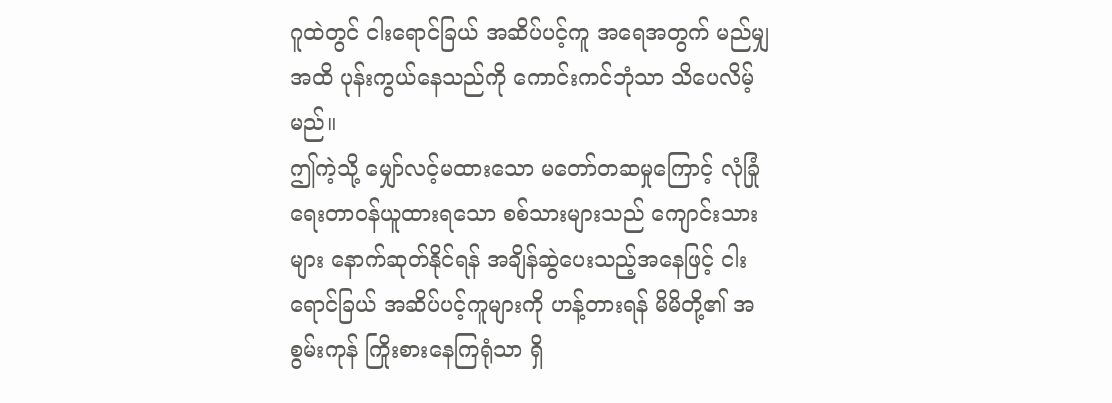ဂူထဲတွင် ငါးရောင်ခြယ် အဆိပ်ပင့်ကူ အရေအတွက် မည်မျှအထိ ပုန်းကွယ်နေသည်ကို ကောင်းကင်ဘုံသာ သိပေလိမ့်မည်။
ဤကဲ့သို့ မျှော်လင့်မထားသော မတော်တဆမှုကြောင့် လုံခြုံရေးတာဝန်ယူထားရသော စစ်သားများသည် ကျောင်းသားများ နောက်ဆုတ်နိုင်ရန် အချိန်ဆွဲပေးသည့်အနေဖြင့် ငါးရောင်ခြယ် အဆိပ်ပင့်ကူများကို ဟန့်တားရန် မိမိတို့၏ အစွမ်းကုန် ကြိုးစားနေကြရုံသာ ရှိ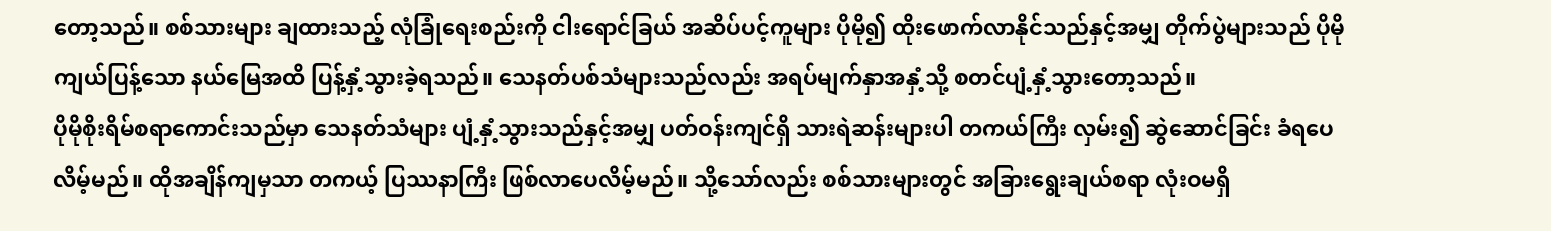တော့သည်။ စစ်သားများ ချထားသည့် လုံခြုံရေးစည်းကို ငါးရောင်ခြယ် အဆိပ်ပင့်ကူများ ပိုမို၍ ထိုးဖောက်လာနိုင်သည်နှင့်အမျှ တိုက်ပွဲများသည် ပိုမိုကျယ်ပြန့်သော နယ်မြေအထိ ပြန့်နှံ့သွားခဲ့ရသည်။ သေနတ်ပစ်သံများသည်လည်း အရပ်မျက်နှာအနှံ့သို့ စတင်ပျံ့နှံ့သွားတော့သည်။
ပိုမိုစိုးရိမ်စရာကောင်းသည်မှာ သေနတ်သံများ ပျံ့နှံ့သွားသည်နှင့်အမျှ ပတ်ဝန်းကျင်ရှိ သားရဲဆန်းများပါ တကယ်ကြီး လှမ်း၍ ဆွဲဆောင်ခြင်း ခံရပေလိမ့်မည်။ ထိုအချိန်ကျမှသာ တကယ့် ပြဿနာကြီး ဖြစ်လာပေလိမ့်မည်။ သို့သော်လည်း စစ်သားများတွင် အခြားရွေးချယ်စရာ လုံးဝမရှိ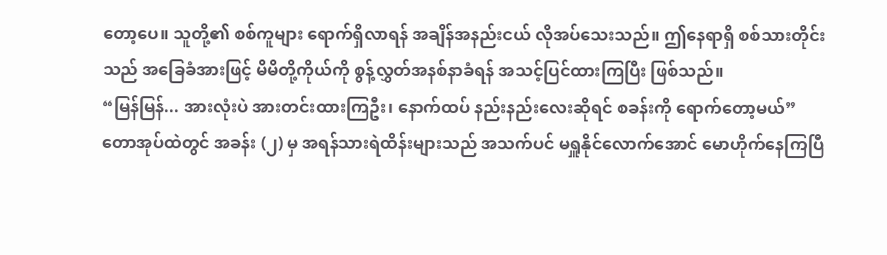တော့ပေ။ သူတို့၏ စစ်ကူများ ရောက်ရှိလာရန် အချိန်အနည်းငယ် လိုအပ်သေးသည်။ ဤနေရာရှိ စစ်သားတိုင်းသည် အခြေခံအားဖြင့် မိမိတို့ကိုယ်ကို စွန့်လွှတ်အနစ်နာခံရန် အသင့်ပြင်ထားကြပြီး ဖြစ်သည်။
“မြန်မြန်... အားလုံးပဲ အားတင်းထားကြဦး၊ နောက်ထပ် နည်းနည်းလေးဆိုရင် စခန်းကို ရောက်တော့မယ်”
တောအုပ်ထဲတွင် အခန်း (၂) မှ အရန်သားရဲထိန်းများသည် အသက်ပင် မရှူနိုင်လောက်အောင် မောဟိုက်နေကြပြီ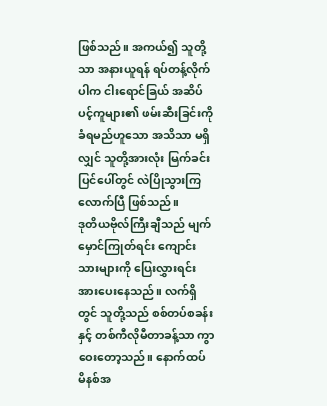ဖြစ်သည်။ အကယ်၍ သူတို့သာ အနားယူရန် ရပ်တန့်လိုက်ပါက ငါးရောင်ခြယ် အဆိပ်ပင့်ကူများ၏ ဖမ်းဆီးခြင်းကို ခံရမည်ဟူသော အသိသာ မရှိလျှင် သူတို့အားလုံး မြက်ခင်းပြင်ပေါ်တွင် လဲပြိုသွားကြလောက်ပြီ ဖြစ်သည်။
ဒုတိယဗိုလ်ကြီးချီသည် မျက်မှောင်ကြုတ်ရင်း ကျောင်းသားများကို ပြေးလွှားရင်း အားပေးနေသည်။ လက်ရှိတွင် သူတို့သည် စစ်တပ်စခန်းနှင့် တစ်ကီလိုမီတာခန့်သာ ကွာဝေးတော့သည်။ နောက်ထပ် မိနစ်အ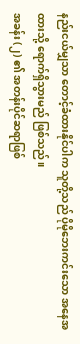နည်းငယ်မျှသာ တောင့်ခံထားနိုင်ပါက သူတို့သည် ပိုမိုဘေးကင်းသော အနေအထားသို့ ရောက်ရှိသွားမည် ဖြစ်သည်။
အခန်း (၂) ၏ အတန်းပိုင်ဆရာဖြစ်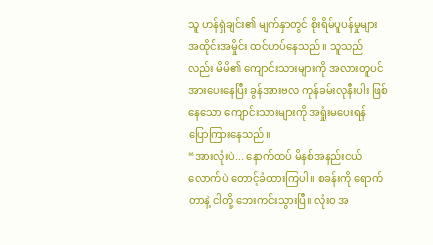သူ ဟန်ရှဲချင်း၏ မျက်နှာတွင် စိုးရိမ်ပူပန်မှုများ အထိုင်းအမှိုင်း ထင်ဟပ်နေသည်။ သူသည်လည်း မိမိ၏ ကျောင်းသားများကို အလားတူပင် အားပေးနေပြီး ခွန်အားဗလ ကုန်ခမ်းလုနီးပါး ဖြစ်နေသော ကျောင်းသားများကို အရှုံးမပေးရန် ပြောကြားနေသည်။
“အားလုံးပဲ... နောက်ထပ် မိနစ်အနည်းငယ်လောက်ပဲ တောင့်ခံထားကြပါ။ စခန်းကို ရောက်တာနဲ့ ငါတို့ ဘေးကင်းသွားပြီ။ လုံးဝ အ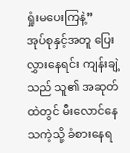ရှုံးမပေးကြနဲ့”
အုပ်စုနှင့်အတူ ပြေးလွှားနေရင်း ကျန်းချဲ့သည် သူ၏ အဆုတ်ထဲတွင် မီးလောင်နေသကဲ့သို့ ခံစားနေရ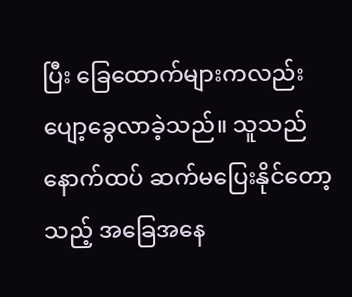ပြီး ခြေထောက်များကလည်း ပျော့ခွေလာခဲ့သည်။ သူသည် နောက်ထပ် ဆက်မပြေးနိုင်တော့သည့် အခြေအနေ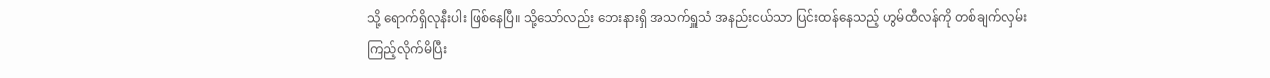သို့ ရောက်ရှိလုနီးပါး ဖြစ်နေပြီ။ သို့သော်လည်း ဘေးနားရှိ အသက်ရှူသံ အနည်းငယ်သာ ပြင်းထန်နေသည့် ဟွမ်ထီလန်ကို တစ်ချက်လှမ်းကြည့်လိုက်မိပြီး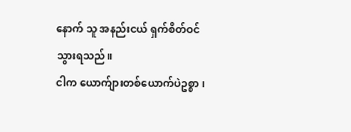နောက် သူ အနည်းငယ် ရှက်စိတ်ဝင်သွားရသည်။
ငါက ယောက်ျားတစ်ယောက်ပဲဥစ္စာ၊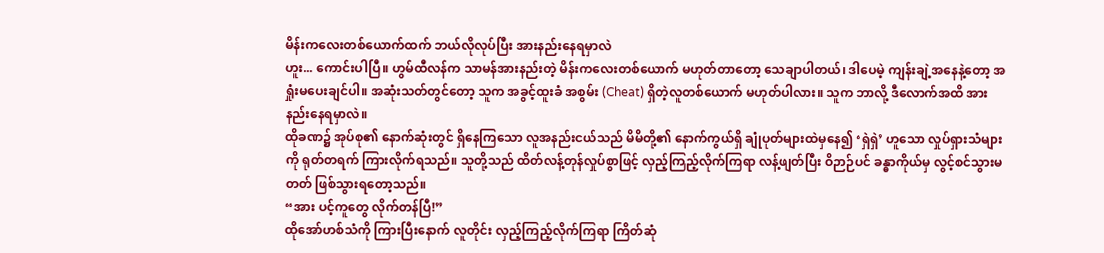မိန်းကလေးတစ်ယောက်ထက် ဘယ်လိုလုပ်ပြီး အားနည်းနေရမှာလဲ
ဟူး... ကောင်းပါပြီ။ ဟွမ်ထီလန်က သာမန်အားနည်းတဲ့ မိန်းကလေးတစ်ယောက် မဟုတ်တာတော့ သေချာပါတယ်၊ ဒါပေမဲ့ ကျန်းချဲ့အနေနဲ့တော့ အရှုံးမပေးချင်ပါ။ အဆုံးသတ်တွင်တော့ သူက အခွင့်ထူးခံ အစွမ်း (Cheat) ရှိတဲ့လူတစ်ယောက် မဟုတ်ပါလား။ သူက ဘာလို့ ဒီလောက်အထိ အားနည်းနေရမှာလဲ။
ထိုခဏ၌ အုပ်စု၏ နောက်ဆုံးတွင် ရှိနေကြသော လူအနည်းငယ်သည် မိမိတို့၏ နောက်ကွယ်ရှိ ချုံပုတ်များထဲမှနေ၍ ‘ရှဲရှဲ’ ဟူသော လှုပ်ရှားသံများကို ရုတ်တရက် ကြားလိုက်ရသည်။ သူတို့သည် ထိတ်လန့်တုန်လှုပ်စွာဖြင့် လှည့်ကြည့်လိုက်ကြရာ လန့်ဖျတ်ပြီး ဝိဉာဉ်ပင် ခန္ဓာကိုယ်မှ လွင့်စင်သွားမတတ် ဖြစ်သွားရတော့သည်။
“အား ပင့်ကူတွေ လိုက်တန်ပြီ!”
ထိုအော်ဟစ်သံကို ကြားပြီးနောက် လူတိုင်း လှည့်ကြည့်လိုက်ကြရာ ကြိတ်ဆုံ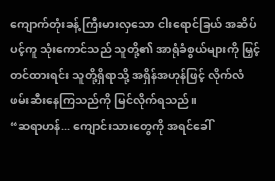ကျောက်တုံးခန့် ကြီးမားလှသော ငါးရောင်ခြယ် အဆိပ်ပင့်ကူ သုံးကောင်သည် သူတို့၏ အာရုံခံစွယ်များကို မြှင့်တင်ထားရင်း သူတို့ရှိရာသို့ အရှိန်အဟုန်ဖြင့် လိုက်လံဖမ်းဆီးနေကြသည်ကို မြင်လိုက်ရသည်။
“ဆရာဟန်... ကျောင်းသားတွေကို အရင်ခေါ်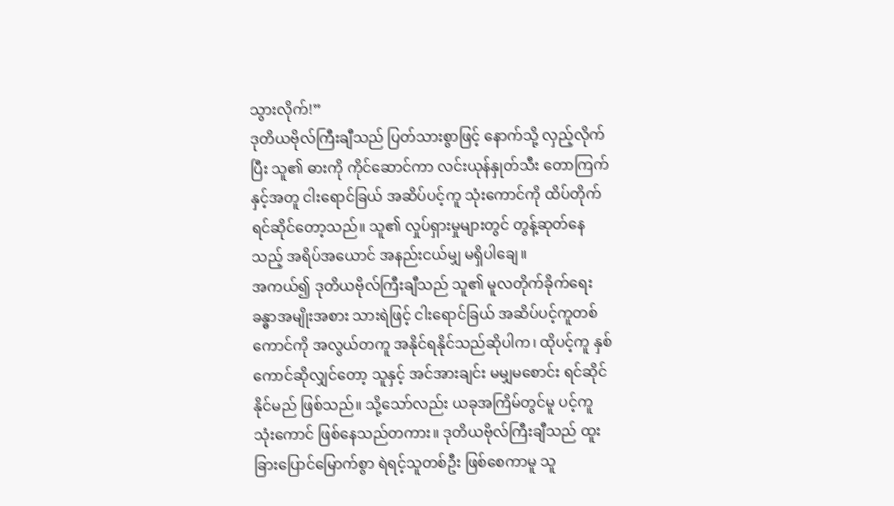သွားလိုက်!”
ဒုတိယဗိုလ်ကြီးချီသည် ပြတ်သားစွာဖြင့် နောက်သို့ လှည့်လိုက်ပြီး သူ၏ ဓားကို ကိုင်ဆောင်ကာ လင်းယုန်နှုတ်သီး တောကြက်နှင့်အတူ ငါးရောင်ခြယ် အဆိပ်ပင့်ကူ သုံးကောင်ကို ထိပ်တိုက်ရင်ဆိုင်တော့သည်။ သူ၏ လှုပ်ရှားမှုများတွင် တွန့်ဆုတ်နေသည့် အရိပ်အယောင် အနည်းငယ်မျှ မရှိပါချေ။
အကယ်၍ ဒုတိယဗိုလ်ကြီးချီသည် သူ၏ မူလတိုက်ခိုက်ရေးခန္ဓာအမျိုးအစား သားရဲဖြင့် ငါးရောင်ခြယ် အဆိပ်ပင့်ကူတစ်ကောင်ကို အလွယ်တကူ အနိုင်ရနိုင်သည်ဆိုပါက၊ ထိုပင့်ကူ နှစ်ကောင်ဆိုလျှင်တော့ သူနှင့် အင်အားချင်း မမျှမစောင်း ရင်ဆိုင်နိုင်မည် ဖြစ်သည်။ သို့သော်လည်း ယခုအကြိမ်တွင်မူ ပင့်ကူ သုံးကောင် ဖြစ်နေသည်တကား။ ဒုတိယဗိုလ်ကြီးချီသည် ထူးခြားပြောင်မြောက်စွာ ရဲရင့်သူတစ်ဦး ဖြစ်စေကာမူ သူ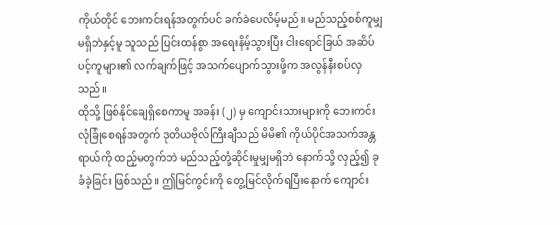ကိုယ်တိုင် ဘေးကင်းရန်အတွက်ပင် ခက်ခဲပေလိမ့်မည်။ မည်သည့်စစ်ကူမျှ မရှိဘဲနှင့်မူ သူသည် ပြင်းထန်စွာ အရေးနိမ့်သွားပြီး ငါးရောင်ခြယ် အဆိပ်ပင့်ကူများ၏ လက်ချက်ဖြင့် အသက်ပျောက်သွားဖို့က အလွန်နီးစပ်လှသည်။
ထိုသို့ ဖြစ်နိုင်ချေရှိစေကာမူ အခန်း (၂) မှ ကျောင်းသားများကို ဘေးကင်းလုံခြုံစေရန်အတွက် ဒုတိယဗိုလ်ကြီးချီသည် မိမိ၏ ကိုယ်ပိုင်အသက်အန္တရာယ်ကို ထည့်မတွက်ဘဲ မည်သည့်တုံ့ဆိုင်းမှုမျှမရှိဘဲ နောက်သို့ လှည့်၍ ခုခံခဲ့ခြင်း ဖြစ်သည်။ ဤမြင်ကွင်းကို တွေ့မြင်လိုက်ရပြီးနောက် ကျောင်း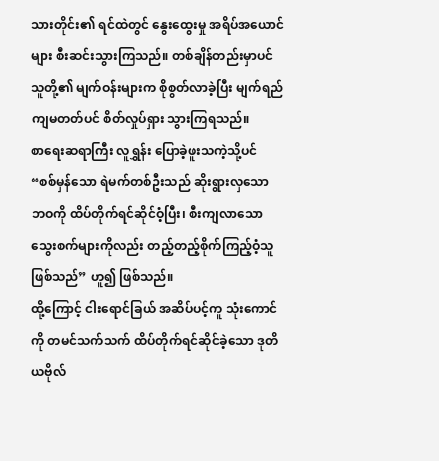သားတိုင်း၏ ရင်ထဲတွင် နွေးထွေးမှု အရိပ်အယောင်များ စီးဆင်းသွားကြသည်။ တစ်ချိန်တည်းမှာပင် သူတို့၏ မျက်ဝန်းများက စိုစွတ်လာခဲ့ပြီး မျက်ရည်ကျမတတ်ပင် စိတ်လှုပ်ရှား သွားကြရသည်။
စာရေးဆရာကြီး လူရွှန်း ပြောခဲ့ဖူးသကဲ့သို့ပင် “စစ်မှန်သော ရဲမက်တစ်ဦးသည် ဆိုးရွားလှသော ဘဝကို ထိပ်တိုက်ရင်ဆိုင်ဝံ့ပြီး၊ စီးကျလာသော သွေးစက်များကိုလည်း တည့်တည့်စိုက်ကြည့်ဝံ့သူ ဖြစ်သည်” ဟူ၍ ဖြစ်သည်။
ထို့ကြောင့် ငါးရောင်ခြယ် အဆိပ်ပင့်ကူ သုံးကောင်ကို တမင်သက်သက် ထိပ်တိုက်ရင်ဆိုင်ခဲ့သော ဒုတိယဗိုလ်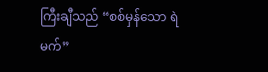ကြီးချီသည် “စစ်မှန်သော ရဲမက်”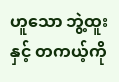ဟူသော ဘွဲ့ထူးနှင့် တကယ့်ကို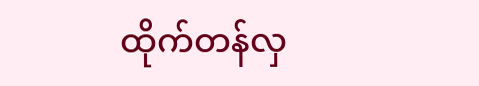ထိုက်တန်လှ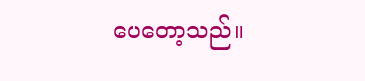ပေတော့သည်။